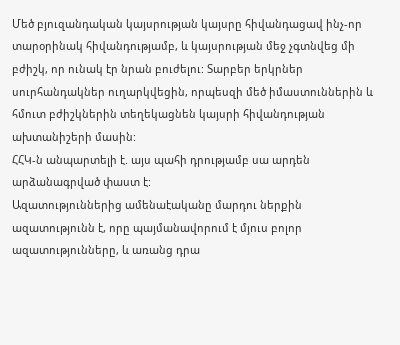Մեծ բյուզանդական կայսրության կայսրը հիվանդացավ ինչ-որ տարօրինակ հիվանդությամբ, և կայսրության մեջ չգտնվեց մի բժիշկ, որ ունակ էր նրան բուժելու: Տարբեր երկրներ սուրհանդակներ ուղարկվեցին, որպեսզի մեծ իմաստուններին և հմուտ բժիշկներին տեղեկացնեն կայսրի հիվանդության ախտանիշերի մասին:
ՀՀԿ-ն անպարտելի է. այս պահի դրությամբ սա արդեն արձանագրված փաստ է:
Ազատություններից ամենաէականը մարդու ներքին ազատությունն է, որը պայմանավորում է մյուս բոլոր ազատությունները, և առանց դրա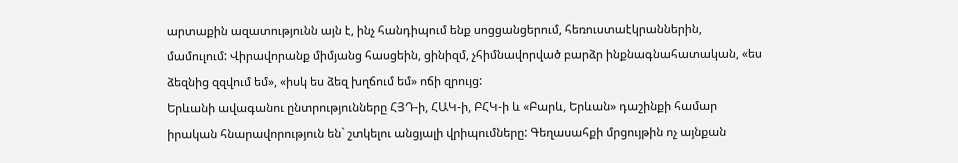արտաքին ազատությունն այն է, ինչ հանդիպում ենք սոցցանցերում, հեռուստաէկրաններին, մամուլում: Վիրավորանք միմյանց հասցեին, ցինիզմ, չհիմնավորված բարձր ինքնագնահատական, «ես ձեզնից զզվում եմ», «իսկ ես ձեզ խղճում եմ» ոճի զրույց:
Երևանի ավագանու ընտրությունները ՀՅԴ-ի, ՀԱԿ-ի, ԲՀԿ-ի և «Բարև, Երևան» դաշինքի համար իրական հնարավորություն են` շտկելու անցյալի վրիպումները: Գեղասահքի մրցույթին ոչ այնքան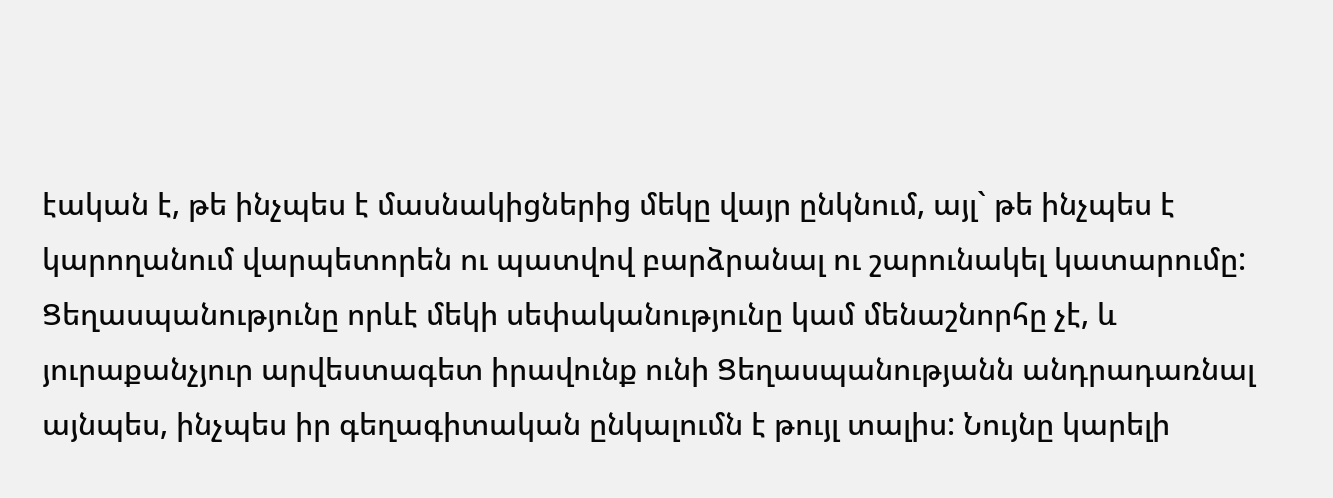էական է, թե ինչպես է մասնակիցներից մեկը վայր ընկնում, այլ` թե ինչպես է կարողանում վարպետորեն ու պատվով բարձրանալ ու շարունակել կատարումը:
Ցեղասպանությունը որևէ մեկի սեփականությունը կամ մենաշնորհը չէ, և յուրաքանչյուր արվեստագետ իրավունք ունի Ցեղասպանությանն անդրադառնալ այնպես, ինչպես իր գեղագիտական ընկալումն է թույլ տալիս: Նույնը կարելի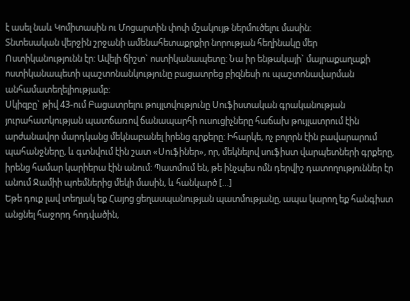է ասել նաև Կոմիտասին ու Մոցարտին փոփ մշակույթ ներմուծելու մասին:
Տնտեսական վերջին շրջանի ամենահետաքրքիր նորության հեղինակը մեր Ոստիկանությունն էր: Ավելի ճիշտ` ոստիկանապետը: Նա իր ենթակայի` մայրաքաղաքի ոստիկանապետի պաշտոնանկությունը բացատրեց բիզնեսի ու պաշտոնավարման անհամատեղելիությամբ:
Սկիզբը` թիվ 43-ում Բացատրելու թույլտվությունը Սուֆիստական գրականության յուրահատկության պատճառով ճանապարհի ուսուցիչները հաճախ թույլատրում էին արժանավոր մարդկանց մեկնաբանել իրենց գրքերը: Իհարկե, ոչ բոլորն էին բավարարում պահանջները, և գտնվում էին շատ «Սուֆիներ», որ, մեկնելով սուֆիստ վարպետների գրքերը, իրենց համար կարիերա էին անում: Պատմում են, թե ինչպես ոմն դերվիշ դատողություններ էր անում Ջամիի պոեմներից մեկի մասին, և հանկարծ […]
Եթե դուք լավ տեղյակ եք Հայոց ցեղասպանության պատմությանը, ապա կարող եք հանգիստ անցնել հաջորդ հոդվածին,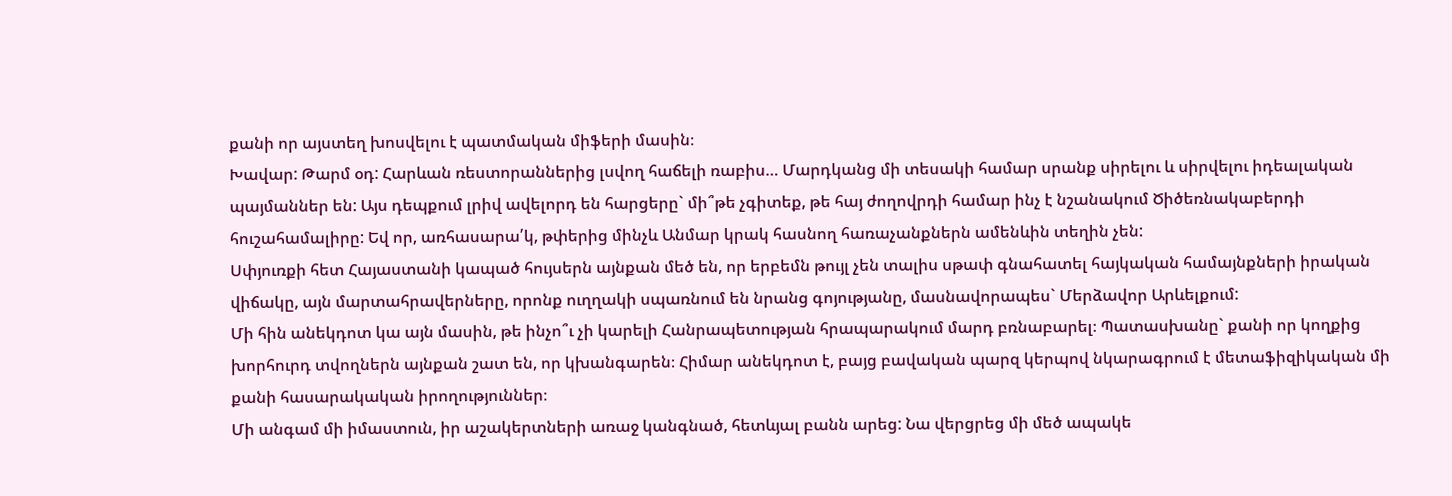քանի որ այստեղ խոսվելու է պատմական միֆերի մասին։
Խավար: Թարմ օդ: Հարևան ռեստորաններից լսվող հաճելի ռաբիս… Մարդկանց մի տեսակի համար սրանք սիրելու և սիրվելու իդեալական պայմաններ են: Այս դեպքում լրիվ ավելորդ են հարցերը` մի՞թե չգիտեք, թե հայ ժողովրդի համար ինչ է նշանակում Ծիծեռնակաբերդի հուշահամալիրը: Եվ որ, առհասարա՛կ, թփերից մինչև Անմար կրակ հասնող հառաչանքներն ամենևին տեղին չեն:
Սփյուռքի հետ Հայաստանի կապած հույսերն այնքան մեծ են, որ երբեմն թույլ չեն տալիս սթափ գնահատել հայկական համայնքների իրական վիճակը, այն մարտահրավերները, որոնք ուղղակի սպառնում են նրանց գոյությանը, մասնավորապես` Մերձավոր Արևելքում:
Մի հին անեկդոտ կա այն մասին, թե ինչո՞ւ չի կարելի Հանրապետության հրապարակում մարդ բռնաբարել։ Պատասխանը` քանի որ կողքից խորհուրդ տվողներն այնքան շատ են, որ կխանգարեն։ Հիմար անեկդոտ է, բայց բավական պարզ կերպով նկարագրում է մետաֆիզիկական մի քանի հասարակական իրողություններ։
Մի անգամ մի իմաստուն, իր աշակերտների առաջ կանգնած, հետևյալ բանն արեց: Նա վերցրեց մի մեծ ապակե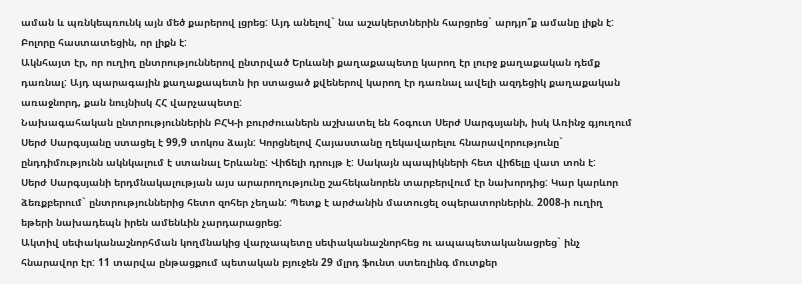աման և պռնկեպռունկ այն մեծ քարերով լցրեց: Այդ անելով` նա աշակերտներին հարցրեց` արդյո՞ք ամանը լիքն է: Բոլորը հաստատեցին, որ լիքն է:
Ակնհայտ էր, որ ուղիղ ընտրություններով ընտրված Երևանի քաղաքապետը կարող էր լուրջ քաղաքական դեմք դառնալ: Այդ պարագային քաղաքապետն իր ստացած քվեներով կարող էր դառնալ ավելի ազդեցիկ քաղաքական առաջնորդ, քան նույնիսկ ՀՀ վարչապետը:
Նախագահական ընտրություններին ԲՀԿ-ի բուրժուաներն աշխատել են հօգուտ Սերժ Սարգսյանի, իսկ Առինջ գյուղում Սերժ Սարգսյանը ստացել է 99,9 տոկոս ձայն: Կորցնելով Հայաստանը ղեկավարելու հնարավորությունը` ընդդիմությունն ակնկալում է ստանալ Երևանը: Վիճելի դրույթ է: Սակայն պապիկների հետ վիճելը վատ տոն է:
Սերժ Սարգսյանի երդմնակալության այս արարողությունը շահեկանորեն տարբերվում էր նախորդից: Կար կարևոր ձեռքբերում` ընտրություններից հետո զոհեր չեղան: Պետք է արժանին մատուցել օպերատորներին. 2008-ի ուղիղ եթերի նախադեպն իրեն ամենևին չարդարացրեց:
Ակտիվ սեփականաշնորհման կողմնակից վարչապետը սեփականաշնորհեց ու ապապետականացրեց` ինչ հնարավոր էր: 11 տարվա ընթացքում պետական բյուջեն 29 մլրդ ֆունտ ստեռլինգ մուտքեր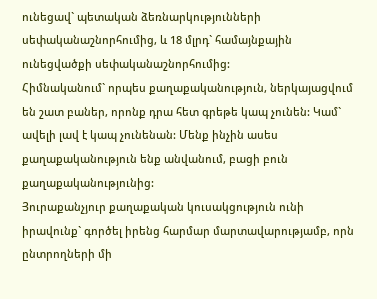ունեցավ` պետական ձեռնարկությունների սեփականաշնորհումից, և 18 մլրդ` համայնքային ունեցվածքի սեփականաշնորհումից:
Հիմնականում` որպես քաղաքականություն, ներկայացվում են շատ բաներ, որոնք դրա հետ գրեթե կապ չունեն: Կամ` ավելի լավ է կապ չունենան: Մենք ինչին ասես քաղաքականություն ենք անվանում, բացի բուն քաղաքականությունից:
Յուրաքանչյուր քաղաքական կուսակցություն ունի իրավունք` գործել իրենց հարմար մարտավարությամբ, որն ընտրողների մի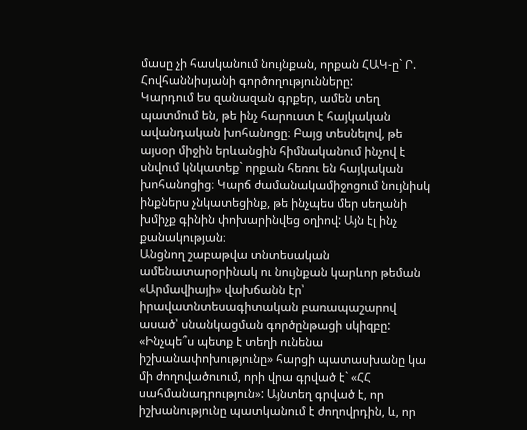մասը չի հասկանում նույնքան, որքան ՀԱԿ-ը` Ր. Հովհաննիսյանի գործողությունները:
Կարդում ես զանազան գրքեր, ամեն տեղ պատմում են, թե ինչ հարուստ է հայկական ավանդական խոհանոցը։ Բայց տեսնելով, թե այսօր միջին երևանցին հիմնականում ինչով է սնվում կնկատեք` որքան հեռու են հայկական խոհանոցից։ Կարճ ժամանակամիջոցում նույնիսկ ինքներս չնկատեցինք, թե ինչպես մեր սեղանի խմիչք գինին փոխարինվեց օղիով: Այն էլ ինչ քանակության։
Անցնող շաբաթվա տնտեսական ամենատարօրինակ ու նույնքան կարևոր թեման «Արմավիայի» վախճանն էր՝ իրավատնտեսագիտական բառապաշարով ասած՝ սնանկացման գործընթացի սկիզբը:
«Ինչպե՞ս պետք է տեղի ունենա իշխանափոխությունը» հարցի պատասխանը կա մի ժողովածուում, որի վրա գրված է` «ՀՀ սահմանադրություն»: Այնտեղ գրված է, որ իշխանությունը պատկանում է ժողովրդին, և, որ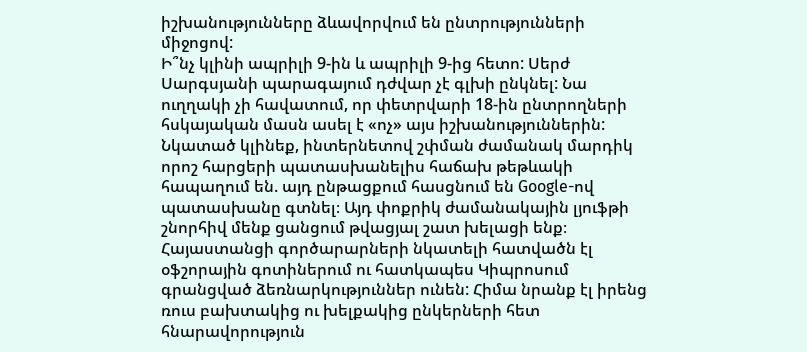իշխանությունները ձևավորվում են ընտրությունների միջոցով:
Ի՞նչ կլինի ապրիլի 9-ին և ապրիլի 9-ից հետո: Սերժ Սարգսյանի պարագայում դժվար չէ գլխի ընկնել: Նա ուղղակի չի հավատում, որ փետրվարի 18-ին ընտրողների հսկայական մասն ասել է «ոչ» այս իշխանություններին:
Նկատած կլինեք, ինտերնետով շփման ժամանակ մարդիկ որոշ հարցերի պատասխանելիս հաճախ թեթևակի հապաղում են. այդ ընթացքում հասցնում են Google-ով պատասխանը գտնել։ Այդ փոքրիկ ժամանակային լյուֆթի շնորհիվ մենք ցանցում թվացյալ շատ խելացի ենք։
Հայաստանցի գործարարների նկատելի հատվածն էլ օֆշորային գոտիներում ու հատկապես Կիպրոսում գրանցված ձեռնարկություններ ունեն: Հիմա նրանք էլ իրենց ռուս բախտակից ու խելքակից ընկերների հետ հնարավորություն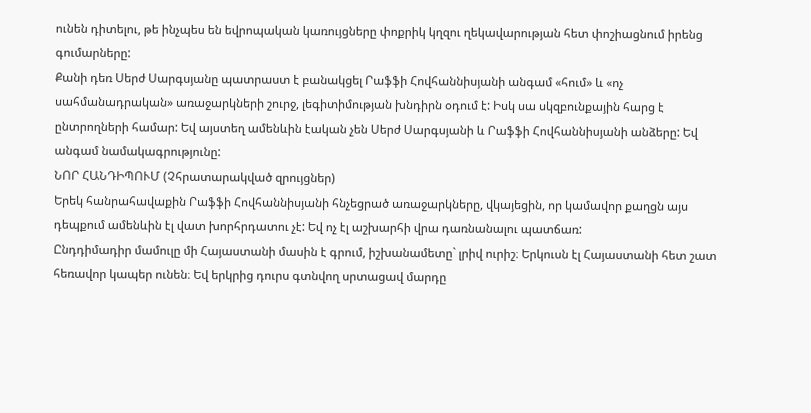ունեն դիտելու, թե ինչպես են եվրոպական կառույցները փոքրիկ կղզու ղեկավարության հետ փոշիացնում իրենց գումարները:
Քանի դեռ Սերժ Սարգսյանը պատրաստ է բանակցել Րաֆֆի Հովհաննիսյանի անգամ «հում» և «ոչ սահմանադրական» առաջարկների շուրջ, լեգիտիմության խնդիրն օդում է: Իսկ սա սկզբունքային հարց է ընտրողների համար: Եվ այստեղ ամենևին էական չեն Սերժ Սարգսյանի և Րաֆֆի Հովհաննիսյանի անձերը: Եվ անգամ նամակագրությունը:
ՆՈՐ ՀԱՆԴԻՊՈՒՄ (Չհրատարակված զրույցներ)
Երեկ հանրահավաքին Րաֆֆի Հովհաննիսյանի հնչեցրած առաջարկները, վկայեցին, որ կամավոր քաղցն այս դեպքում ամենևին էլ վատ խորհրդատու չէ: Եվ ոչ էլ աշխարհի վրա դառնանալու պատճառ:
Ընդդիմադիր մամուլը մի Հայաստանի մասին է գրում, իշխանամետը` լրիվ ուրիշ։ Երկուսն էլ Հայաստանի հետ շատ հեռավոր կապեր ունեն։ Եվ երկրից դուրս գտնվող սրտացավ մարդը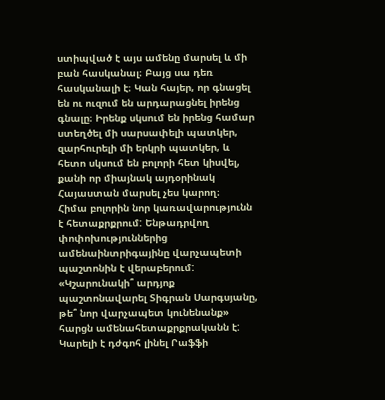ստիպված է այս ամենը մարսել և մի բան հասկանալ։ Բայց սա դեռ հասկանալի է։ Կան հայեր, որ գնացել են ու ուզում են արդարացնել իրենց գնալը։ Իրենք սկսում են իրենց համար ստեղծել մի սարսափելի պատկեր, զարհուրելի մի երկրի պատկեր, և հետո սկսում են բոլորի հետ կիսվել, քանի որ միայնակ այդօրինակ Հայաստան մարսել չես կարող։
Հիմա բոլորին նոր կառավարությունն է հետաքրքրում: Ենթադրվող փոփոխություններից ամենաինտրիգայինը վարչապետի պաշտոնին է վերաբերում: «Կշարունակի՞ արդյոք պաշտոնավարել Տիգրան Սարգսյանը, թե՞ նոր վարչապետ կունենանք» հարցն ամենահետաքրքրականն է:
Կարելի է դժգոհ լինել Րաֆֆի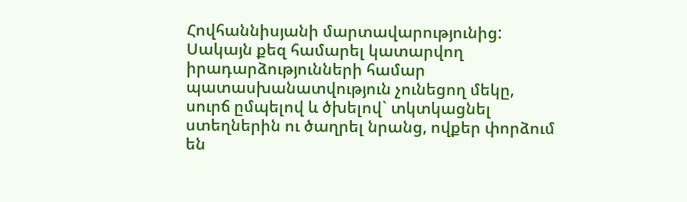Հովհաննիսյանի մարտավարությունից: Սակայն քեզ համարել կատարվող իրադարձությունների համար պատասխանատվություն չունեցող մեկը, սուրճ ըմպելով և ծխելով` տկտկացնել ստեղներին ու ծաղրել նրանց, ովքեր փորձում են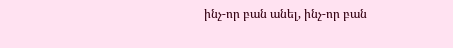ինչ-որ բան անել, ինչ-որ բան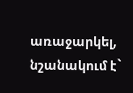առաջարկել, նշանակում է`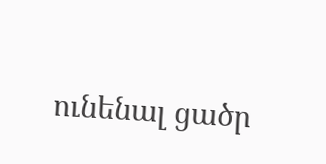ունենալ ցածր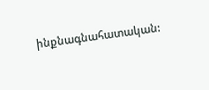ինքնագնահատական: